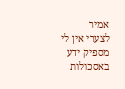אמיר
לצערי אין לי מספיק ידע באסכולות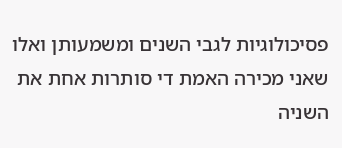פסיכולוגיות לגבי השנים ומשמעותן ואלו שאני מכירה האמת די סותרות אחת את השניה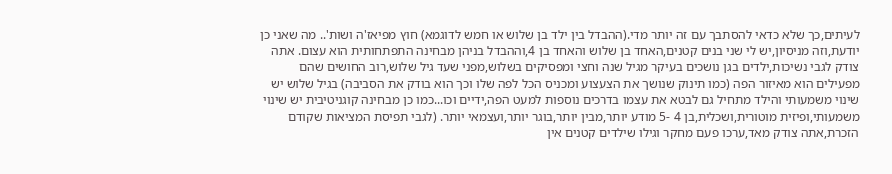לעיתים,כך שלא כדאי להסתבך עם זה יותר מדי.(ההבדל בין ילד בן שלוש או חמש לדוגמא) חוץ מפיאז'ה ושות'.. מה שאני כן יודעת,וזה מניסיון,יש לי שני בנים קטנים,האחד בן שלוש והאחד בן 4,וההבדל בניהן מבחינה התפתחותית הוא עצום. אתה צודק לגבי נשיכות,ילדים בגן נושכים בעיקר מגיל שנה וחצי ומפסיקים בשלוש,מפני שעד גיל שלוש,רוב החושים שהם מפעילים הוא מאיזור הפה (כמו תינוק שנושך את הצעצוע ומכניס הכל לפה שלו וכך הוא בודק את הסביבה) בגיל שלוש יש שינוי משמעותי והילד מתחיל גם לבטא את עצמו בדרכים נוספות למעט הפה,ידיים וכו...כמו כן מבחינה קוגניטיבית יש שינוי משמעותי,ופיזית מוטורית,ושכלית,בן 4 -5 מודע יותר,מבין יותר,בוגר יותר,ועצמאי יותר. (לגבי תפיסת המציאות שקודם הזכרת,אתה צודק מאד,ערכו פעם מחקר וגילו שילדים קטנים אין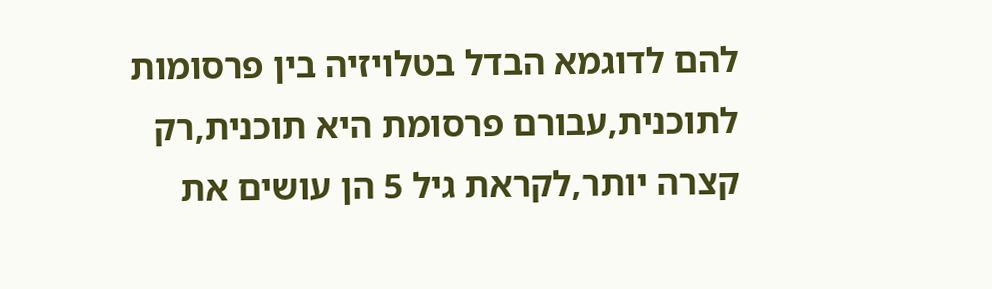להם לדוגמא הבדל בטלויזיה בין פרסומות לתוכנית,עבורם פרסומת היא תוכנית,רק קצרה יותר,לקראת גיל 5 הן עושים את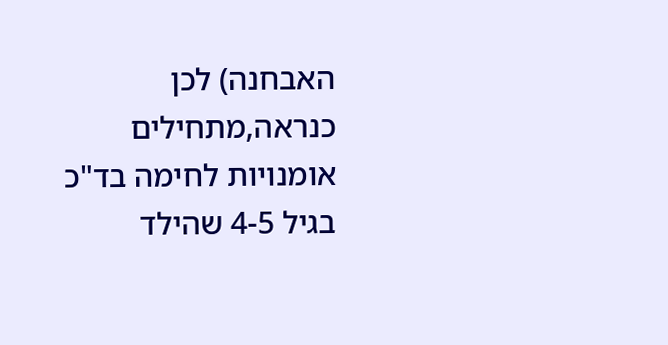האבחנה) לכן כנראה,מתחילים אומנויות לחימה בד"כ בגיל 4-5 שהילד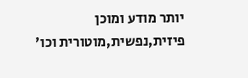יותר מודע ומוכן פיזית,נפשית,מוטורית וכו'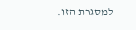למסגרת הזו.